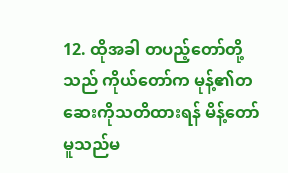12. ထိုအခါ တပည့်တော်တို့သည် ကိုယ်တော်က မုန့်၏တဆေးကိုသတိထားရန် မိန့်တော်မူသည်မ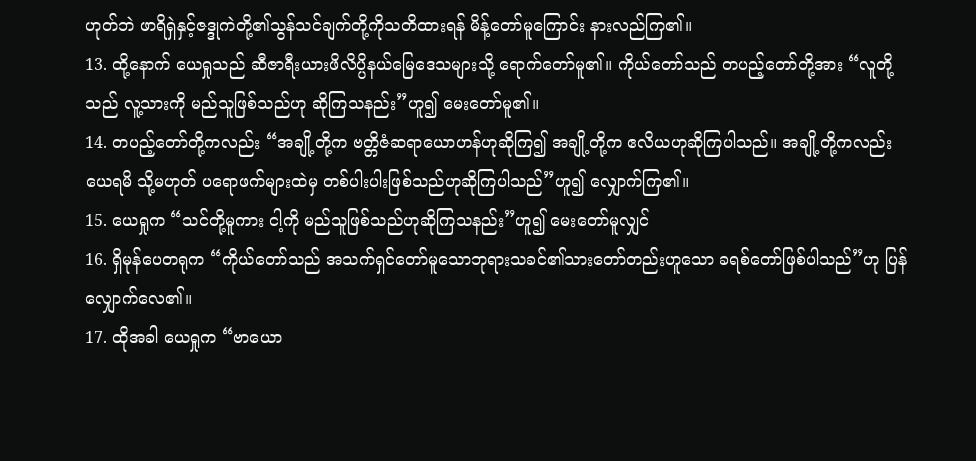ဟုတ်ဘဲ ဖာရိရှဲနှင့်ဇဒ္ဒုကဲတို့၏သွန်သင်ချက်တို့ကိုသတိထားရန် မိန့်တော်မူကြောင်း နားလည်ကြ၏။
13. ထို့နောက် ယေရှုသည် ဆီဇာရီးယားဖိလိပ္ပိနယ်မြေဒေသများသို့ ရောက်တော်မူ၏။ ကိုယ်တော်သည် တပည့်တော်တို့အား “လူတို့သည် လူ့သားကို မည်သူဖြစ်သည်ဟု ဆိုကြသနည်း”ဟူ၍ မေးတော်မူ၏။
14. တပည့်တော်တို့ကလည်း “အချို့တို့က ဗတ္တိဇံဆရာယောဟန်ဟုဆိုကြ၍ အချို့တို့က ဧလိယဟုဆိုကြပါသည်။ အချို့တို့ကလည်း ယေရမိ သို့မဟုတ် ပရောဖက်များထဲမှ တစ်ပါးပါးဖြစ်သည်ဟုဆိုကြပါသည်”ဟူ၍ လျှောက်ကြ၏။
15. ယေရှုက “သင်တို့မူကား ငါ့ကို မည်သူဖြစ်သည်ဟုဆိုကြသနည်း”ဟူ၍ မေးတော်မူလျှင်
16. ရှိမုန်ပေတရုက “ကိုယ်တော်သည် အသက်ရှင်တော်မူသောဘုရားသခင်၏သားတော်တည်းဟူသော ခရစ်တော်ဖြစ်ပါသည်”ဟု ပြန်လျှောက်လေ၏။
17. ထိုအခါ ယေရှုက “ဗာယော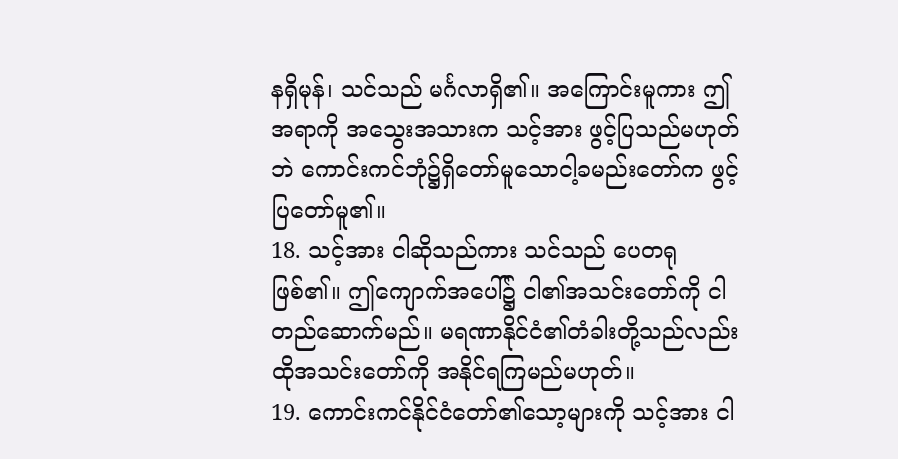နရှိမုန်၊ သင်သည် မင်္ဂလာရှိ၏။ အကြောင်းမူကား ဤအရာကို အသွေးအသားက သင့်အား ဖွင့်ပြသည်မဟုတ်ဘဲ ကောင်းကင်ဘုံ၌ရှိတော်မူသောငါ့ခမည်းတော်က ဖွင့်ပြတော်မူ၏။
18. သင့်အား ငါဆိုသည်ကား သင်သည် ပေတရုဖြစ်၏။ ဤကျောက်အပေါ်၌ ငါ၏အသင်းတော်ကို ငါတည်ဆောက်မည်။ မရဏာနိုင်ငံ၏တံခါးတို့သည်လည်း ထိုအသင်းတော်ကို အနိုင်ရကြမည်မဟုတ်။
19. ကောင်းကင်နိုင်ငံတော်၏သော့များကို သင့်အား ငါ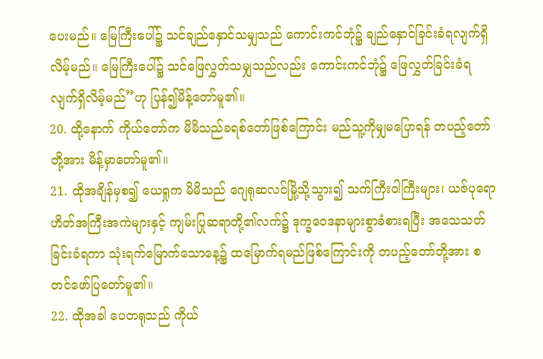ပေးမည်။ မြေကြီးပေါ်၌ သင်ချည်နှောင်သမျှသည် ကောင်းကင်ဘုံ၌ ချည်နှောင်ခြင်းခံရလျက်ရှိလိမ့်မည်။ မြေကြီးပေါ်၌ သင်ဖြေလွှတ်သမျှသည်လည်း ကောင်းကင်ဘုံ၌ ဖြေလွှတ်ခြင်းခံရလျက်ရှိလိမ့်မည်”ဟု ပြန်၍မိန့်တော်မူ၏။
20. ထို့နောက် ကိုယ်တော်က မိမိသည်ခရစ်တော်ဖြစ်ကြောင်း မည်သူ့ကိုမျှမပြောရန် တပည့်တော်တို့အား မိန့်မှာတော်မူ၏။
21. ထိုအချိန်မှစ၍ ယေရှုက မိမိသည် ဂျေရုဆလင်မြို့သို့သွား၍ သက်ကြီးဝါကြီးများ၊ ယဇ်ပုရောဟိတ်အကြီးအကဲများနှင့် ကျမ်းပြုဆရာတို့၏လက်၌ ဒုက္ခဝေဒနာများစွာခံစားရပြီး အသေသတ်ခြင်းခံရကာ သုံးရက်မြောက်သောနေ့၌ ထမြောက်ရမည်ဖြစ်ကြောင်းကို တပည့်တော်တို့အား စတင်ဖော်ပြတော်မူ၏။
22. ထိုအခါ ပေတရုသည် ကိုယ်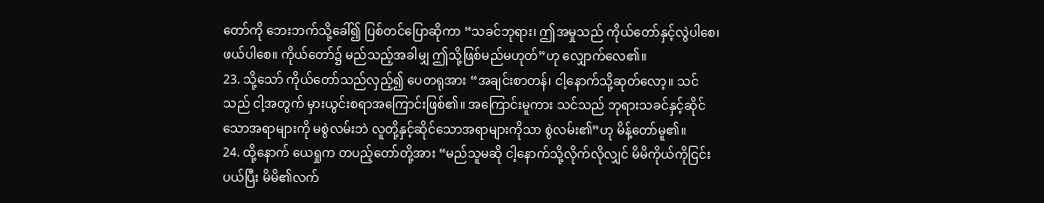တော်ကို ဘေးဘက်သို့ခေါ်၍ ပြစ်တင်ပြောဆိုကာ “သခင်ဘုရား၊ ဤအမှုသည် ကိုယ်တော်နှင့်လွဲပါစေ၊ ဖယ်ပါစေ။ ကိုယ်တော်၌ မည်သည့်အခါမျှ ဤသို့ဖြစ်မည်မဟုတ်”ဟု လျှောက်လေ၏။
23. သို့သော် ကိုယ်တော်သည်လှည့်၍ ပေတရုအား “အချင်းစာတန်၊ ငါ့နောက်သို့ဆုတ်လော့။ သင်သည် ငါ့အတွက် မှားယွင်းစရာအကြောင်းဖြစ်၏။ အကြောင်းမူကား သင်သည် ဘုရားသခင်နှင့်ဆိုင်သောအရာများကို မစွဲလမ်းဘဲ လူတို့နှင့်ဆိုင်သောအရာများကိုသာ စွဲလမ်း၏”ဟု မိန့်တော်မူ၏။
24. ထို့နောက် ယေရှုက တပည့်တော်တို့အား “မည်သူမဆို ငါ့နောက်သို့လိုက်လိုလျှင် မိမိကိုယ်ကိုငြင်းပယ်ပြီး မိမိ၏လက်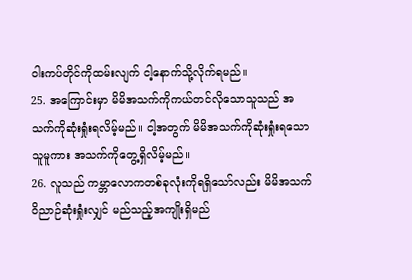ဝါးကပ်တိုင်ကိုထမ်းလျက် ငါ့နောက်သို့လိုက်ရမည်။
25. အကြောင်းမှာ မိမိအသက်ကိုကယ်တင်လိုသောသူသည် အသက်ကိုဆုံးရှုံးရလိမ့်မည်။ ငါ့အတွက် မိမိအသက်ကိုဆုံးရှုံးရသောသူမူကား အသက်ကိုတွေ့ရှိလိမ့်မည်။
26. လူသည် ကမ္ဘာလောကတစ်ခုလုံးကိုရရှိသော်လည်း မိမိအသက်ဝိညာဉ်ဆုံးရှုံးလျှင် မည်သည့်အကျိုးရှိမည်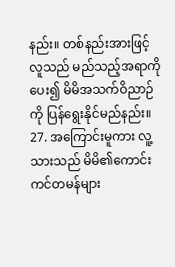နည်း။ တစ်နည်းအားဖြင့် လူသည် မည်သည့်အရာကိုပေး၍ မိမိအသက်ဝိညာဉ်ကို ပြန်ရွေးနိုင်မည်နည်း။
27. အကြောင်းမူကား လူ့သားသည် မိမိ၏ကောင်းကင်တမန်များ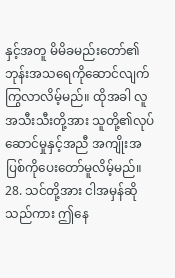နှင့်အတူ မိမိခမည်းတော်၏ဘုန်းအသရေကိုဆောင်လျက် ကြွလာလိမ့်မည်။ ထိုအခါ လူအသီးသီးတို့အား သူတို့၏လုပ်ဆောင်မှုနှင့်အညီ အကျိုးအပြစ်ကိုပေးတော်မူလိမ့်မည်။
28. သင်တို့အား ငါအမှန်ဆိုသည်ကား ဤနေ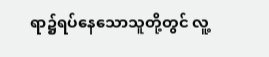ရာ၌ရပ်နေသောသူတို့တွင် လူ့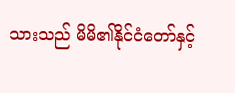သားသည် မိမိ၏နိုင်ငံတော်နှင့်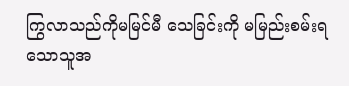ကြွလာသည်ကိုမမြင်မီ သေခြင်းကို မမြည်းစမ်းရသောသူအ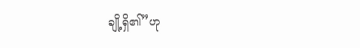ချို့ရှိ၏”ဟု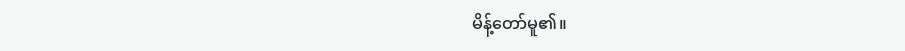မိန့်တော်မူ၏။